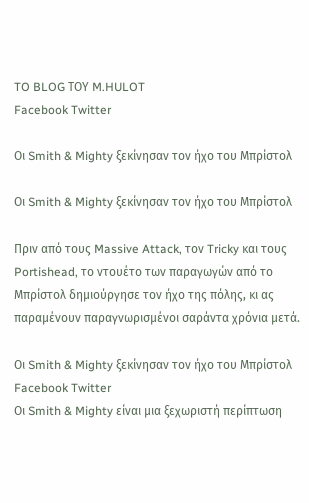TO BLOG ΤΟΥ M.HULOT
Facebook Twitter

Οι Smith & Mighty ξεκίνησαν τον ήχο του Μπρίστολ

Οι Smith & Mighty ξεκίνησαν τον ήχο του Μπρίστολ

Πριν από τους Massive Attack, τον Tricky και τους Portishead, το ντουέτο των παραγωγών από το Μπρίστολ δημιούργησε τον ήχο της πόλης, κι ας παραμένουν παραγνωρισμένοι σαράντα χρόνια μετά.

Οι Smith & Mighty ξεκίνησαν τον ήχο του Μπρίστολ Facebook Twitter
Οι Smith & Mighty είναι μια ξεχωριστή περίπτωση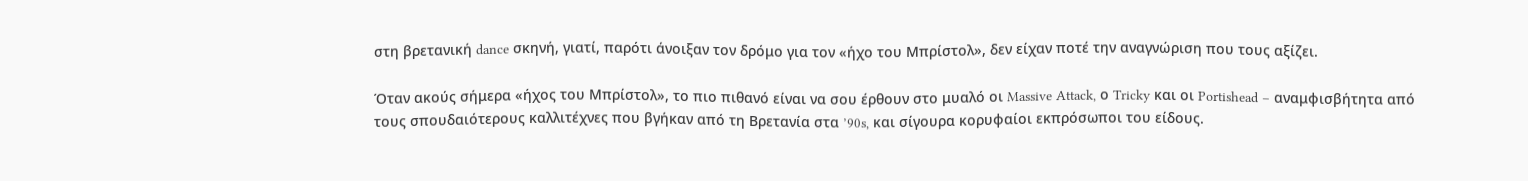στη βρετανική dance σκηνή, γιατί, παρότι άνοιξαν τον δρόμο για τον «ήχο του Μπρίστολ», δεν είχαν ποτέ την αναγνώριση που τους αξίζει.

Όταν ακούς σήμερα «ήχος του Μπρίστολ», το πιο πιθανό είναι να σου έρθουν στο μυαλό οι Massive Attack, ο Tricky και οι Portishead – αναμφισβήτητα από τους σπουδαιότερους καλλιτέχνες που βγήκαν από τη Βρετανία στα ’90s, και σίγουρα κορυφαίοι εκπρόσωποι του είδους.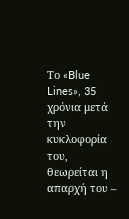Το «Blue Lines», 35 χρόνια μετά την κυκλοφορία του, θεωρείται η απαρχή του –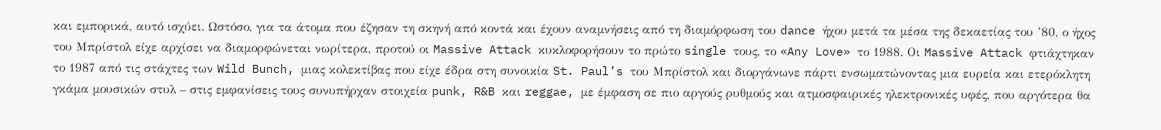και εμπορικά, αυτό ισχύει. Ωστόσο, για τα άτομα που έζησαν τη σκηνή από κοντά και έχουν αναμνήσεις από τη διαμόρφωση του dance ήχου μετά τα μέσα της δεκαετίας του ’80, ο ήχος του Μπρίστολ είχε αρχίσει να διαμορφώνεται νωρίτερα, προτού οι Massive Attack κυκλοφορήσουν το πρώτο single τους, το «Any Love» το 1988. Οι Massive Attack φτιάχτηκαν το 1987 από τις στάχτες των Wild Bunch, μιας κολεκτίβας που είχε έδρα στη συνοικία St. Paul’s του Μπρίστολ και διοργάνωνε πάρτι ενσωματώνοντας μια ευρεία και ετερόκλητη γκάμα μουσικών στυλ – στις εμφανίσεις τους συνυπήρχαν στοιχεία punk, R&B και reggae, με έμφαση σε πιο αργούς ρυθμούς και ατμοσφαιρικές ηλεκτρονικές υφές, που αργότερα θα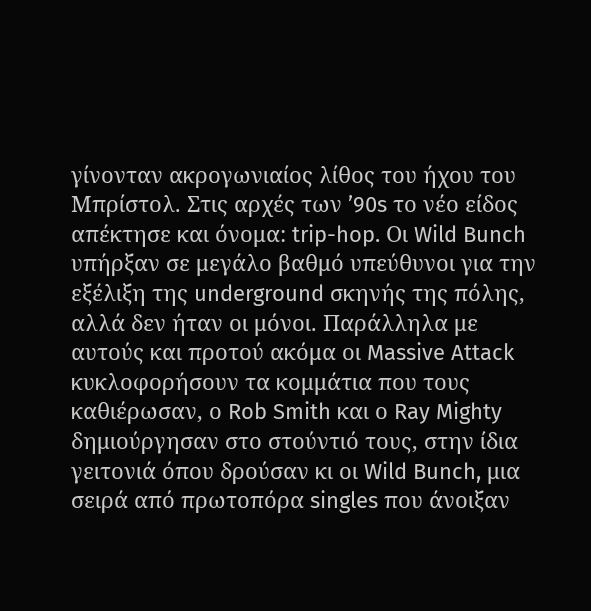γίνονταν ακρογωνιαίος λίθος του ήχου του Μπρίστολ. Στις αρχές των ’90s το νέο είδος απέκτησε και όνομα: trip-hop. Οι Wild Bunch υπήρξαν σε μεγάλο βαθμό υπεύθυνοι για την εξέλιξη της underground σκηνής της πόλης, αλλά δεν ήταν οι μόνοι. Παράλληλα με αυτούς και προτού ακόμα οι Massive Attack κυκλοφορήσουν τα κομμάτια που τους καθιέρωσαν, ο Rob Smith και ο Ray Mighty δημιούργησαν στο στούντιό τους, στην ίδια γειτονιά όπου δρούσαν κι οι Wild Bunch, μια σειρά από πρωτοπόρα singles που άνοιξαν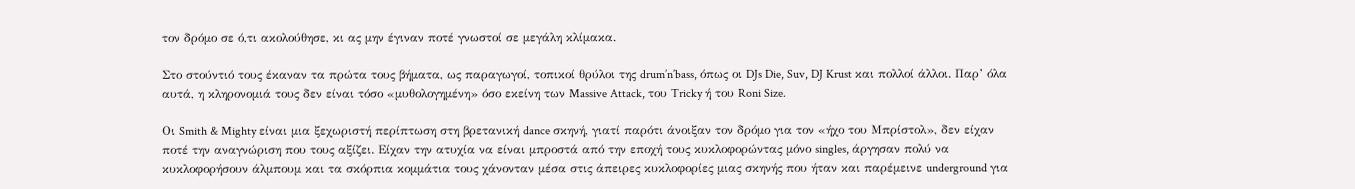τον δρόμο σε ό,τι ακολούθησε, κι ας μην έγιναν ποτέ γνωστοί σε μεγάλη κλίμακα.

Στο στούντιό τους έκαναν τα πρώτα τους βήματα, ως παραγωγοί, τοπικοί θρύλοι της drum’n’bass, όπως οι DJs Die, Suv, DJ Krust και πολλοί άλλοι. Παρ’ όλα αυτά, η κληρονομιά τους δεν είναι τόσο «μυθολογημένη» όσο εκείνη των Massive Attack, του Tricky ή του Roni Size.

Οι Smith & Mighty είναι μια ξεχωριστή περίπτωση στη βρετανική dance σκηνή, γιατί παρότι άνοιξαν τον δρόμο για τον «ήχο του Μπρίστολ», δεν είχαν ποτέ την αναγνώριση που τους αξίζει. Είχαν την ατυχία να είναι μπροστά από την εποχή τους κυκλοφορώντας μόνο singles, άργησαν πολύ να κυκλοφορήσουν άλμπουμ και τα σκόρπια κομμάτια τους χάνονταν μέσα στις άπειρες κυκλοφορίες μιας σκηνής που ήταν και παρέμεινε underground για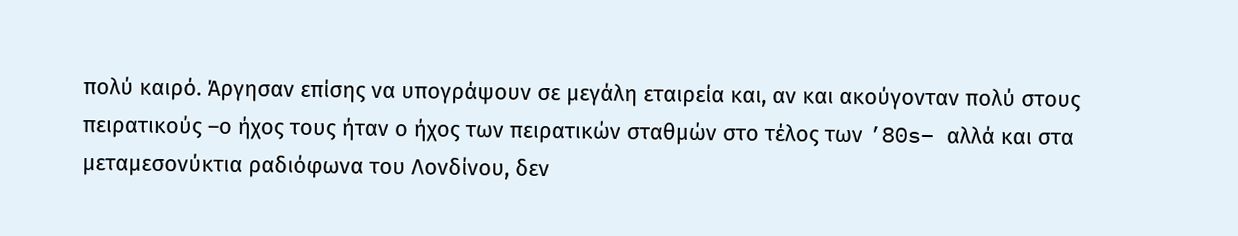πολύ καιρό. Άργησαν επίσης να υπογράψουν σε μεγάλη εταιρεία και, αν και ακούγονταν πολύ στους πειρατικούς –ο ήχος τους ήταν ο ήχος των πειρατικών σταθμών στο τέλος των ’80s– αλλά και στα μεταμεσονύκτια ραδιόφωνα του Λονδίνου, δεν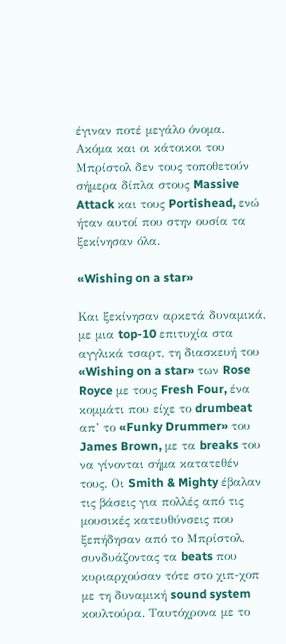έγιναν ποτέ μεγάλο όνομα. Ακόμα και οι κάτοικοι του Μπρίστολ δεν τους τοποθετούν σήμερα δίπλα στους Massive Attack και τους Portishead, ενώ ήταν αυτοί που στην ουσία τα ξεκίνησαν όλα.

«Wishing on a star»

Και ξεκίνησαν αρκετά δυναμικά, με μια top-10 επιτυχία στα αγγλικά τσαρτ, τη διασκευή του «Wishing on a star» των Rose Royce με τους Fresh Four, ένα κομμάτι που είχε το drumbeat απ’ το «Funky Drummer» του James Brown, με τα breaks του να γίνονται σήμα κατατεθέν τους. Οι Smith & Mighty έβαλαν τις βάσεις για πολλές από τις μουσικές κατευθύνσεις που ξεπήδησαν από το Μπρίστολ, συνδυάζοντας τα beats που κυριαρχούσαν τότε στο χιπ-χοπ με τη δυναμική sound system κουλτούρα. Ταυτόχρονα με το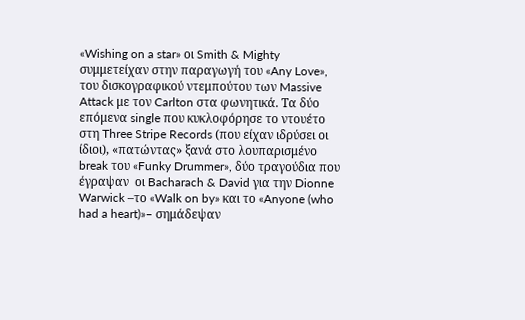«Wishing on a star» οι Smith & Mighty συμμετείχαν στην παραγωγή του «Any Love», του δισκογραφικού ντεμπούτου των Massive Attack με τον Carlton στα φωνητικά. Τα δύο επόμενα single που κυκλοφόρησε το ντουέτο στη Three Stripe Records (που είχαν ιδρύσει οι ίδιοι), «πατώντας» ξανά στο λουπαρισμένο break του «Funky Drummer», δύο τραγούδια που έγραψαν  οι Bacharach & David για την Dionne Warwick –το «Walk on by» και το «Anyone (who had a heart)»– σημάδεψαν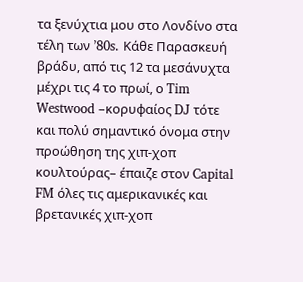τα ξενύχτια μου στο Λονδίνο στα τέλη των ’80s. Κάθε Παρασκευή βράδυ, από τις 12 τα μεσάνυχτα μέχρι τις 4 το πρωί, ο Tim Westwood –κορυφαίος DJ τότε και πολύ σημαντικό όνομα στην προώθηση της χιπ-χοπ κουλτούρας– έπαιζε στον Capital FM όλες τις αμερικανικές και βρετανικές χιπ-χοπ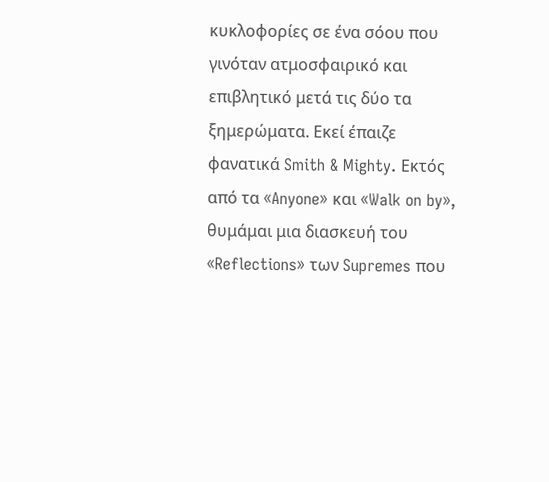κυκλοφορίες σε ένα σόου που γινόταν ατμοσφαιρικό και επιβλητικό μετά τις δύο τα ξημερώματα. Εκεί έπαιζε φανατικά Smith & Mighty. Εκτός από τα «Anyone» και «Walk on by», θυμάμαι μια διασκευή του «Reflections» των Supremes που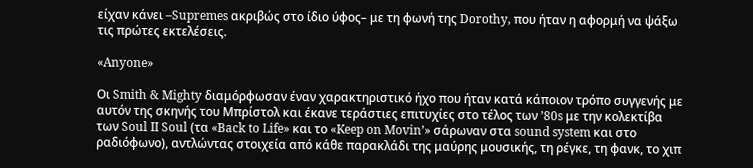είχαν κάνει –Supremes ακριβώς στο ίδιο ύφος– με τη φωνή της Dorothy, που ήταν η αφορμή να ψάξω τις πρώτες εκτελέσεις.

«Anyone»

Οι Smith & Mighty διαμόρφωσαν έναν χαρακτηριστικό ήχο που ήταν κατά κάποιον τρόπο συγγενής με αυτόν της σκηνής του Μπρίστολ και έκανε τεράστιες επιτυχίες στο τέλος των ’80s με την κολεκτίβα των Soul II Soul (τα «Back to Life» και το «Keep on Movin’» σάρωναν στα sound system και στο ραδιόφωνο), αντλώντας στοιχεία από κάθε παρακλάδι της μαύρης μουσικής, τη ρέγκε, τη φανκ, το χιπ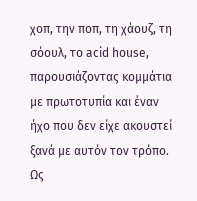χοπ, την ποπ, τη χάουζ, τη σόουλ, το acid house, παρουσιάζοντας κομμάτια με πρωτοτυπία και έναν ήχο που δεν είχε ακουστεί ξανά με αυτόν τον τρόπο. Ως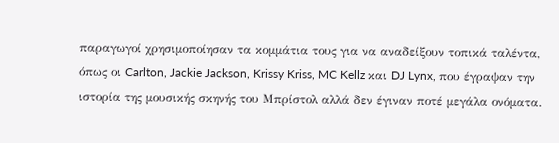παραγωγοί χρησιμοποίησαν τα κομμάτια τους για να αναδείξουν τοπικά ταλέντα, όπως οι Carlton, Jackie Jackson, Krissy Kriss, MC Kellz και DJ Lynx, που έγραψαν την ιστορία της μουσικής σκηνής του Μπρίστολ αλλά δεν έγιναν ποτέ μεγάλα ονόματα.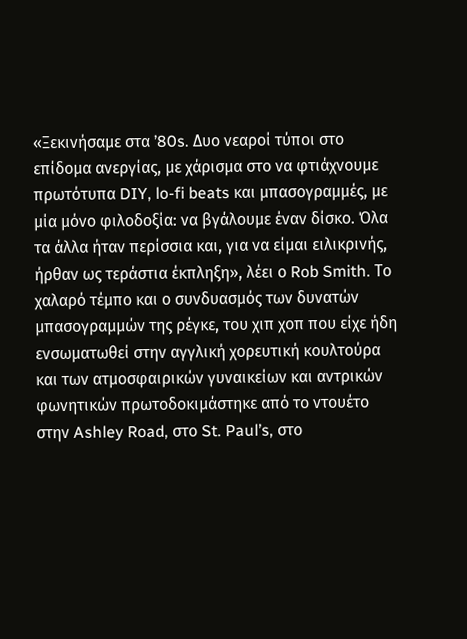«Ξεκινήσαμε στα ’80s. Δυο νεαροί τύποι στο επίδομα ανεργίας, με χάρισμα στο να φτιάχνουμε πρωτότυπα DIY, lo-fi beats και μπασογραμμές, με μία μόνο φιλοδοξία: να βγάλουμε έναν δίσκο. Όλα τα άλλα ήταν περίσσια και, για να είμαι ειλικρινής, ήρθαν ως τεράστια έκπληξη», λέει ο Rob Smith. Το χαλαρό τέμπο και ο συνδυασμός των δυνατών μπασογραμμών της ρέγκε, του χιπ χοπ που είχε ήδη ενσωματωθεί στην αγγλική χορευτική κουλτούρα και των ατμοσφαιρικών γυναικείων και αντρικών φωνητικών πρωτοδοκιμάστηκε από το ντουέτο στην Ashley Road, στο St. Paul’s, στο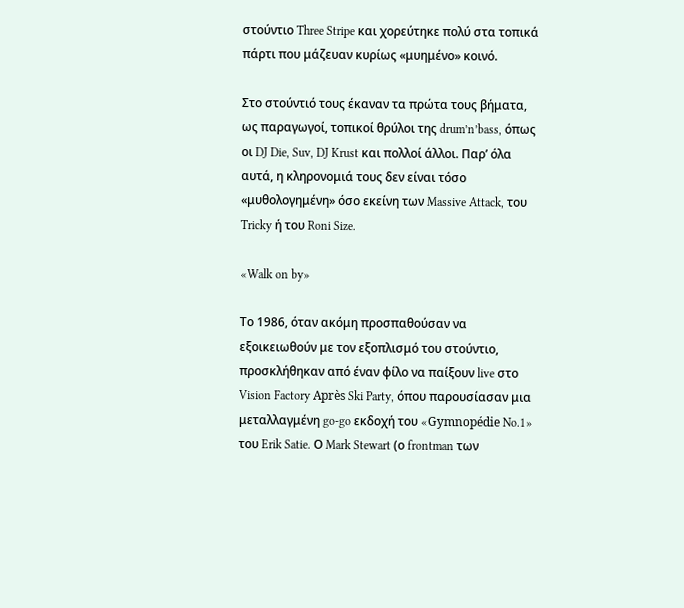στούντιο Three Stripe και χορεύτηκε πολύ στα τοπικά πάρτι που μάζευαν κυρίως «μυημένο» κοινό.

Στο στούντιό τους έκαναν τα πρώτα τους βήματα, ως παραγωγοί, τοπικοί θρύλοι της drum’n’bass, όπως οι DJ Die, Suv, DJ Krust και πολλοί άλλοι. Παρ’ όλα αυτά, η κληρονομιά τους δεν είναι τόσο «μυθολογημένη» όσο εκείνη των Massive Attack, του Tricky ή του Roni Size.

«Walk on by»

Το 1986, όταν ακόμη προσπαθούσαν να εξοικειωθούν με τον εξοπλισμό του στούντιο, προσκλήθηκαν από έναν φίλο να παίξουν live στο Vision Factory Après Ski Party, όπου παρουσίασαν μια μεταλλαγμένη go-go εκδοχή του «Gymnopédie No.1» του Erik Satie. Ο Mark Stewart (ο frontman των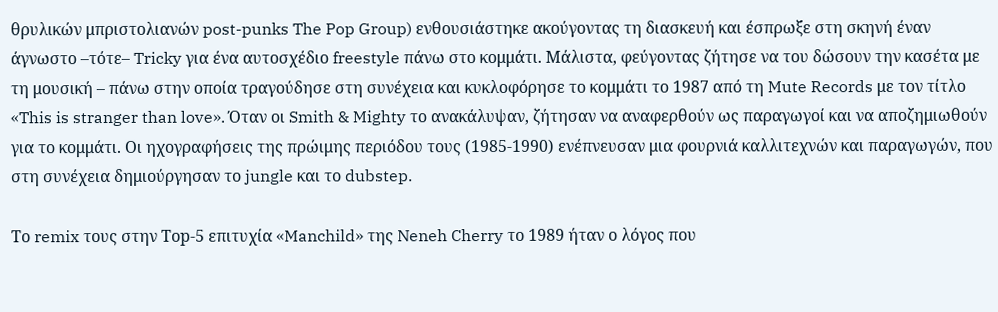θρυλικών μπριστολιανών post-punks The Pop Group) ενθουσιάστηκε ακούγοντας τη διασκευή και έσπρωξε στη σκηνή έναν άγνωστο –τότε– Tricky για ένα αυτοσχέδιο freestyle πάνω στο κομμάτι. Μάλιστα, φεύγοντας ζήτησε να του δώσουν την κασέτα με τη μουσική – πάνω στην οποία τραγούδησε στη συνέχεια και κυκλοφόρησε το κομμάτι το 1987 από τη Mute Records με τον τίτλο «This is stranger than love». Όταν οι Smith & Mighty το ανακάλυψαν, ζήτησαν να αναφερθούν ως παραγωγοί και να αποζημιωθούν για το κομμάτι. Οι ηχογραφήσεις της πρώιμης περιόδου τους (1985-1990) ενέπνευσαν μια φουρνιά καλλιτεχνών και παραγωγών, που στη συνέχεια δημιούργησαν το jungle και το dubstep.

Το remix τους στην Τop-5 επιτυχία «Manchild» της Neneh Cherry το 1989 ήταν ο λόγος που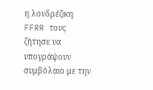η λονδρέζικη FFRR τους ζήτησε να υπογράψουν συμβόλαιο με την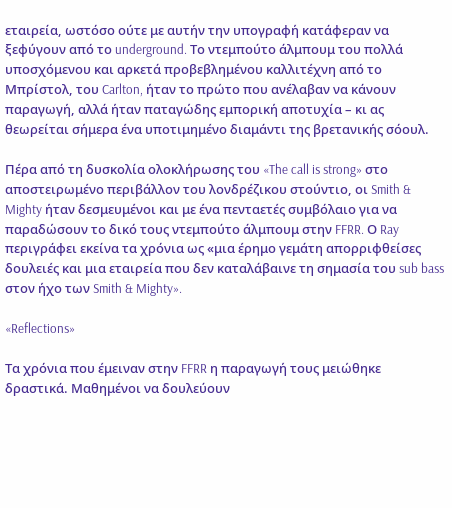εταιρεία, ωστόσο ούτε με αυτήν την υπογραφή κατάφεραν να ξεφύγουν από το underground. Το ντεμπούτο άλμπουμ του πολλά υποσχόμενου και αρκετά προβεβλημένου καλλιτέχνη από το Μπρίστολ, του Carlton, ήταν το πρώτο που ανέλαβαν να κάνουν παραγωγή, αλλά ήταν παταγώδης εμπορική αποτυχία – κι ας θεωρείται σήμερα ένα υποτιμημένο διαμάντι της βρετανικής σόουλ.

Πέρα από τη δυσκολία ολοκλήρωσης του «The call is strong» στο αποστειρωμένο περιβάλλον του λονδρέζικου στούντιο, οι Smith & Mighty ήταν δεσμευμένοι και με ένα πενταετές συμβόλαιο για να παραδώσουν το δικό τους ντεμπούτο άλμπουμ στην FFRR. Ο Ray περιγράφει εκείνα τα χρόνια ως «μια έρημο γεμάτη απορριφθείσες δουλειές και μια εταιρεία που δεν καταλάβαινε τη σημασία του sub bass στον ήχο των Smith & Mighty».

«Reflections»

Τα χρόνια που έμειναν στην FFRR η παραγωγή τους μειώθηκε δραστικά. Μαθημένοι να δουλεύουν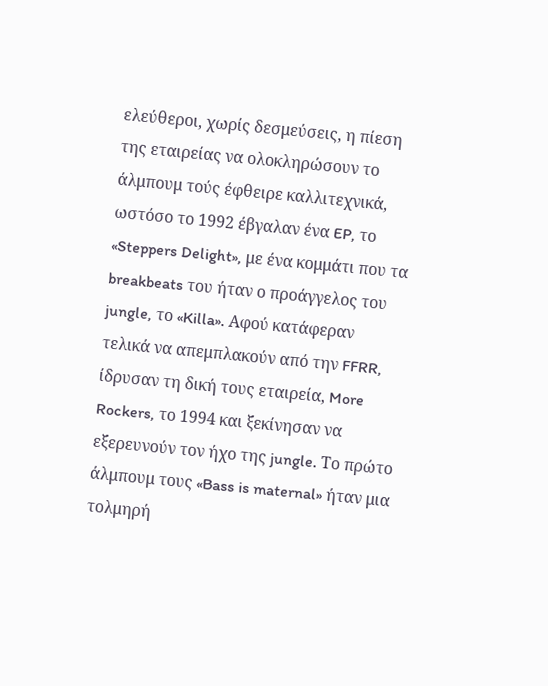ελεύθεροι, χωρίς δεσμεύσεις, η πίεση της εταιρείας να ολοκληρώσουν το άλμπουμ τούς έφθειρε καλλιτεχνικά, ωστόσο το 1992 έβγαλαν ένα EP, το «Steppers Delight», με ένα κομμάτι που τα breakbeats του ήταν ο προάγγελος του jungle, το «Killa». Αφού κατάφεραν τελικά να απεμπλακούν από την FFRR, ίδρυσαν τη δική τους εταιρεία, More Rockers, το 1994 και ξεκίνησαν να εξερευνούν τον ήχο της jungle. Το πρώτο άλμπουμ τους «Bass is maternal» ήταν μια τολμηρή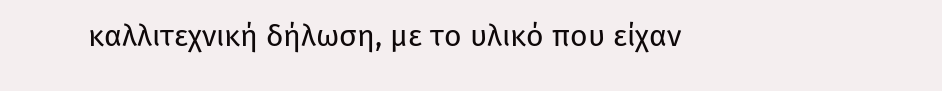καλλιτεχνική δήλωση, με το υλικό που είχαν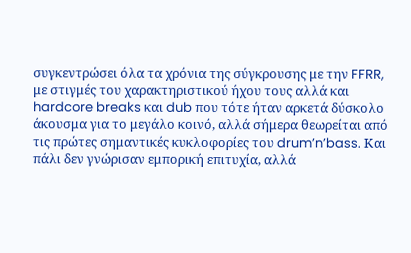συγκεντρώσει όλα τα χρόνια της σύγκρουσης με την FFRR, με στιγμές του χαρακτηριστικού ήχου τους αλλά και hardcore breaks και dub που τότε ήταν αρκετά δύσκολο άκουσμα για το μεγάλο κοινό, αλλά σήμερα θεωρείται από τις πρώτες σημαντικές κυκλοφορίες του drum’n’bass. Και πάλι δεν γνώρισαν εμπορική επιτυχία, αλλά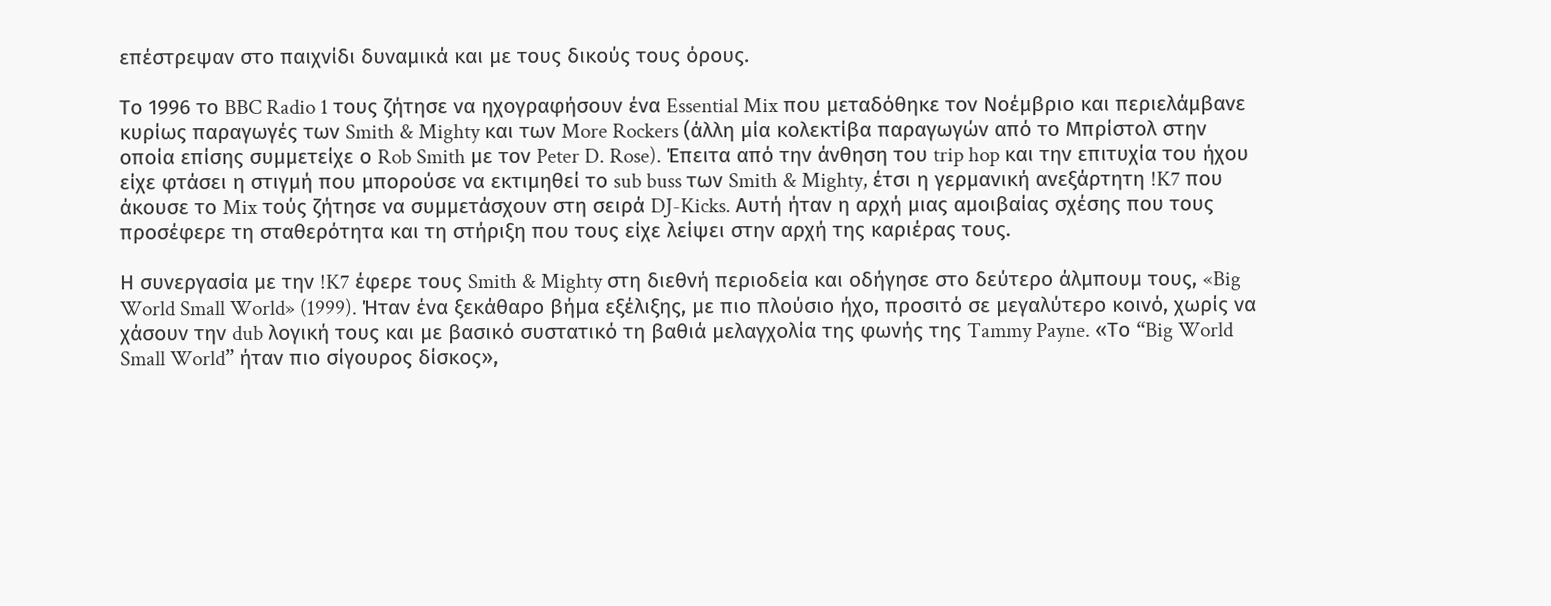επέστρεψαν στο παιχνίδι δυναμικά και με τους δικούς τους όρους.

Το 1996 το BBC Radio 1 τους ζήτησε να ηχογραφήσουν ένα Essential Mix που μεταδόθηκε τον Νοέμβριο και περιελάμβανε κυρίως παραγωγές των Smith & Mighty και των More Rockers (άλλη μία κολεκτίβα παραγωγών από το Μπρίστολ στην οποία επίσης συμμετείχε ο Rob Smith με τον Peter D. Rose). Έπειτα από την άνθηση του trip hop και την επιτυχία του ήχου είχε φτάσει η στιγμή που μπορούσε να εκτιμηθεί το sub buss των Smith & Mighty, έτσι η γερμανική ανεξάρτητη !K7 που άκουσε το Mix τούς ζήτησε να συμμετάσχουν στη σειρά DJ-Kicks. Αυτή ήταν η αρχή μιας αμοιβαίας σχέσης που τους προσέφερε τη σταθερότητα και τη στήριξη που τους είχε λείψει στην αρχή της καριέρας τους.

Η συνεργασία με την !K7 έφερε τους Smith & Mighty στη διεθνή περιοδεία και οδήγησε στο δεύτερο άλμπουμ τους, «Big World Small World» (1999). Ήταν ένα ξεκάθαρο βήμα εξέλιξης, με πιο πλούσιο ήχο, προσιτό σε μεγαλύτερο κοινό, χωρίς να χάσουν την dub λογική τους και με βασικό συστατικό τη βαθιά μελαγχολία της φωνής της Tammy Payne. «Το “Big World Small World” ήταν πιο σίγουρος δίσκος»,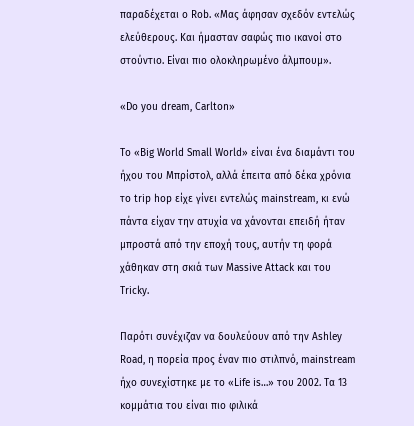παραδέχεται ο Rob. «Μας άφησαν σχεδόν εντελώς ελεύθερους. Και ήμασταν σαφώς πιο ικανοί στο στούντιο. Είναι πιο ολοκληρωμένο άλμπουμ».

«Do you dream, Carlton»

Το «Big World Small World» είναι ένα διαμάντι του ήχου του Μπρίστολ, αλλά έπειτα από δέκα χρόνια το trip hop είχε γίνει εντελώς mainstream, κι ενώ πάντα είχαν την ατυχία να χάνονται επειδή ήταν μπροστά από την εποχή τους, αυτήν τη φορά χάθηκαν στη σκιά των Massive Attack και του Tricky.

Παρότι συνέχιζαν να δουλεύουν από την Ashley Road, η πορεία προς έναν πιο στιλπνό, mainstream ήχο συνεχίστηκε με το «Life is…» του 2002. Τα 13 κομμάτια του είναι πιο φιλικά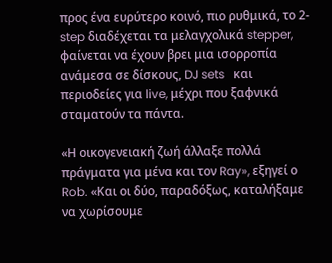προς ένα ευρύτερο κοινό, πιο ρυθμικά, το 2-step διαδέχεται τα μελαγχολικά stepper, φαίνεται να έχουν βρει μια ισορροπία ανάμεσα σε δίσκους, DJ sets   και περιοδείες για live, μέχρι που ξαφνικά σταματούν τα πάντα.

«Η οικογενειακή ζωή άλλαξε πολλά πράγματα για μένα και τον Ray», εξηγεί ο Rob. «Και οι δύο, παραδόξως, καταλήξαμε να χωρίσουμε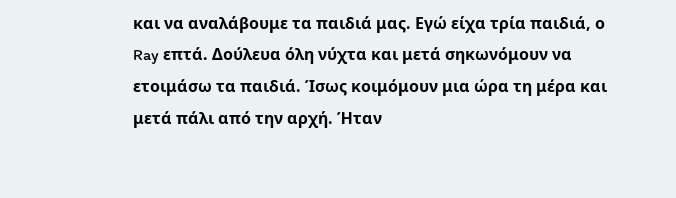και να αναλάβουμε τα παιδιά μας. Εγώ είχα τρία παιδιά, ο Ray επτά. Δούλευα όλη νύχτα και μετά σηκωνόμουν να ετοιμάσω τα παιδιά. Ίσως κοιμόμουν μια ώρα τη μέρα και μετά πάλι από την αρχή. Ήταν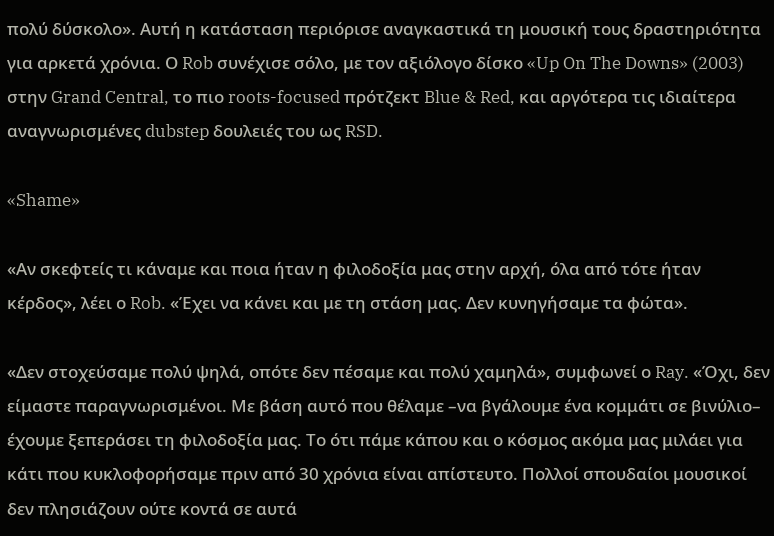πολύ δύσκολο». Αυτή η κατάσταση περιόρισε αναγκαστικά τη μουσική τους δραστηριότητα για αρκετά χρόνια. Ο Rob συνέχισε σόλο, με τον αξιόλογο δίσκο «Up On The Downs» (2003) στην Grand Central, το πιο roots-focused πρότζεκτ Blue & Red, και αργότερα τις ιδιαίτερα αναγνωρισμένες dubstep δουλειές του ως RSD.

«Shame»

«Αν σκεφτείς τι κάναμε και ποια ήταν η φιλοδοξία μας στην αρχή, όλα από τότε ήταν κέρδος», λέει ο Rob. «Έχει να κάνει και με τη στάση μας. Δεν κυνηγήσαμε τα φώτα».

«Δεν στοχεύσαμε πολύ ψηλά, οπότε δεν πέσαμε και πολύ χαμηλά», συμφωνεί ο Ray. «Όχι, δεν είμαστε παραγνωρισμένοι. Με βάση αυτό που θέλαμε –να βγάλουμε ένα κομμάτι σε βινύλιο– έχουμε ξεπεράσει τη φιλοδοξία μας. Το ότι πάμε κάπου και ο κόσμος ακόμα μας μιλάει για κάτι που κυκλοφορήσαμε πριν από 30 χρόνια είναι απίστευτο. Πολλοί σπουδαίοι μουσικοί δεν πλησιάζουν ούτε κοντά σε αυτά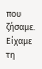που ζήσαμε. Είχαμε τη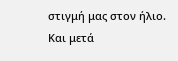στιγμή μας στον ήλιο. Και μετά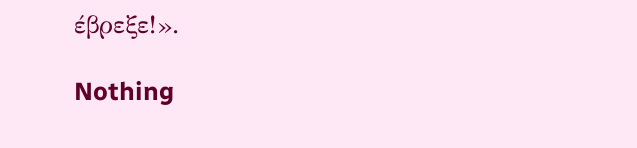έβρεξε!».

Nothing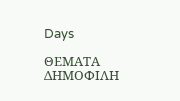Days

ΘΕΜΑΤΑ ΔΗΜΟΦΙΛΗ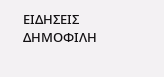ΕΙΔΗΣΕΙΣ ΔΗΜΟΦΙΛΗ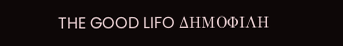THE GOOD LIFO ΔΗΜΟΦΙΛΗ